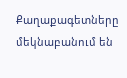Քաղաքագետները մեկնաբանում են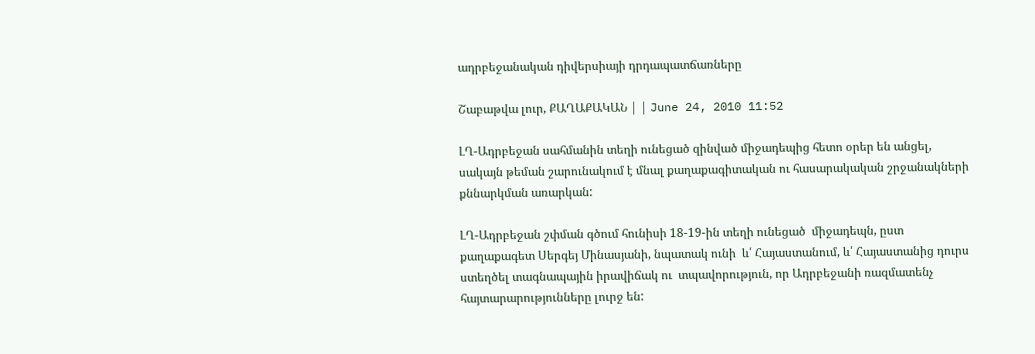ադրբեջանական դիվերսիայի դրդապատճառները

Շաբաթվա լուր, ՔԱՂԱՔԱԿԱՆ | | June 24, 2010 11:52

ԼՂ-Ադրբեջան սահմանին տեղի ունեցած զինված միջադեպից հետո օրեր են անցել, սակայն թեման շարունակում է մնալ քաղաքագիտական ու հասարակական շրջանակների քննարկման առարկան:

ԼՂ-Ադրբեջան շփման գծում հունիսի 18-19-ին տեղի ունեցած  միջադեպն, ըստ քաղաքագետ Սերգեյ Մինասյանի, նպատակ ունի  և՛ Հայաստանում, և՛ Հայաստանից դուրս ստեղծել տագնապային իրավիճակ ու  տպավորություն, որ Ադրբեջանի ռազմատենչ հայտարարությունները լուրջ են: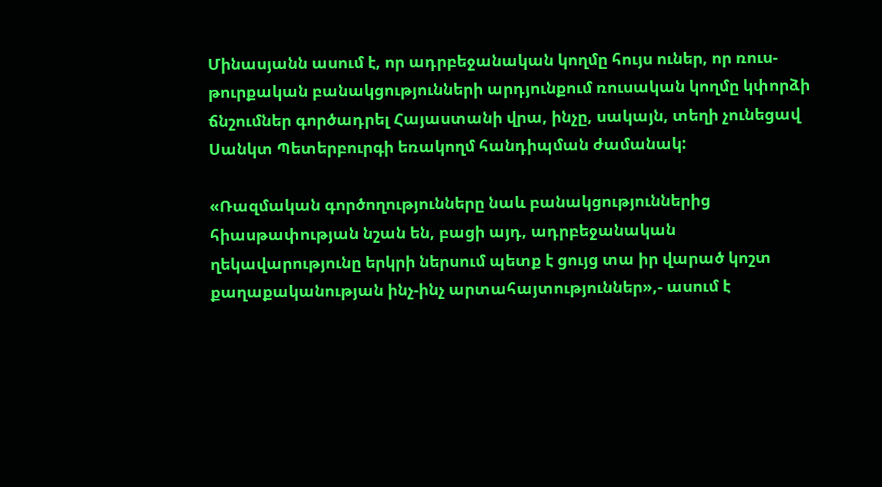Մինասյանն ասում է, որ ադրբեջանական կողմը հույս ուներ, որ ռուս-թուրքական բանակցությունների արդյունքում ռուսական կողմը կփորձի ճնշումներ գործադրել Հայաստանի վրա, ինչը, սակայն, տեղի չունեցավ Սանկտ Պետերբուրգի եռակողմ հանդիպման ժամանակ:

«Ռազմական գործողությունները նաև բանակցություններից  հիասթափության նշան են, բացի այդ, ադրբեջանական ղեկավարությունը երկրի ներսում պետք է ցույց տա իր վարած կոշտ քաղաքականության ինչ-ինչ արտահայտություններ»,- ասում է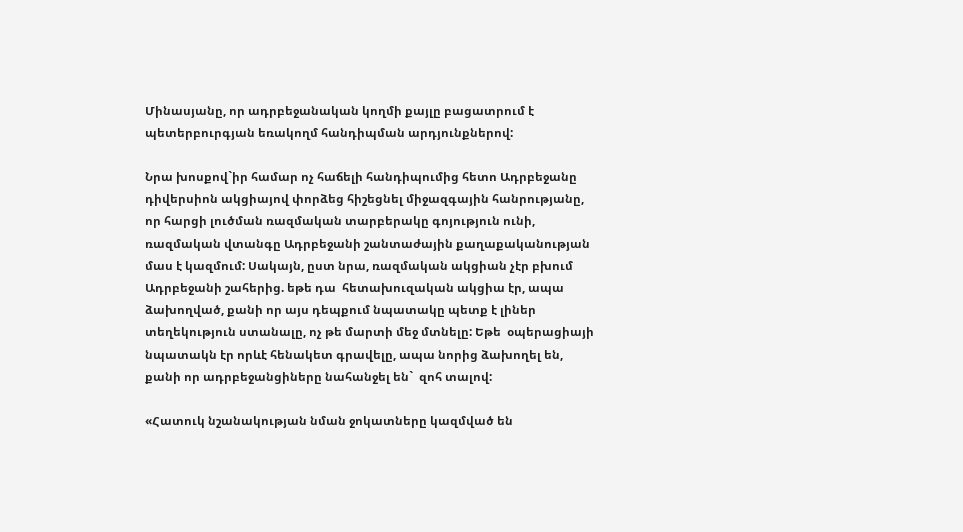Մինասյանը, որ ադրբեջանական կողմի քայլը բացատրում է պետերբուրգյան եռակողմ հանդիպման արդյունքներով:

Նրա խոսքով`իր համար ոչ հաճելի հանդիպումից հետո Ադրբեջանը դիվերսիոն ակցիայով փորձեց հիշեցնել միջազգային հանրությանը, որ հարցի լուծման ռազմական տարբերակը գոյություն ունի, ռազմական վտանգը Ադրբեջանի շանտաժային քաղաքականության մաս է կազմում: Սակայն, ըստ նրա, ռազմական ակցիան չէր բխում Ադրբեջանի շահերից. եթե դա  հետախուզական ակցիա էր, ապա ձախողված, քանի որ այս դեպքում նպատակը պետք է լիներ տեղեկություն ստանալը, ոչ թե մարտի մեջ մտնելը: Եթե  օպերացիայի նպատակն էր որևէ հենակետ գրավելը, ապա նորից ձախողել են, քանի որ ադրբեջանցիները նահանջել են`  զոհ տալով:

«Հատուկ նշանակության նման ջոկատները կազմված են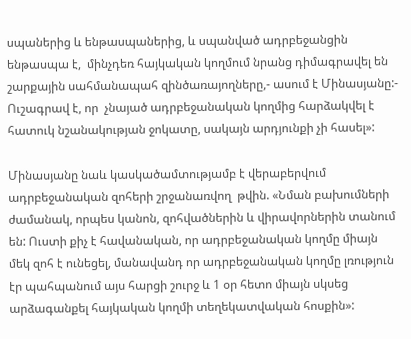սպաներից և ենթասպաներից, և սպանված ադրբեջանցին ենթասպա է,  մինչդեռ հայկական կողմում նրանց դիմագրավել են շարքային սահմանապահ զինծառայողները,- ասում է Մինասյանը:- Ուշագրավ է, որ  չնայած ադրբեջանական կողմից հարձակվել է հատուկ նշանակության ջոկատը, սակայն արդյունքի չի հասել»:

Մինասյանը նաև կասկածամտությամբ է վերաբերվում ադրբեջանական զոհերի շրջանառվող  թվին. «Նման բախումների ժամանակ, որպես կանոն, զոհվածներին և վիրավորներին տանում են: Ուստի քիչ է հավանական, որ ադրբեջանական կողմը միայն մեկ զոհ է ունեցել, մանավանդ որ ադրբեջանական կողմը լռություն էր պահպանում այս հարցի շուրջ և 1 օր հետո միայն սկսեց արձագանքել հայկական կողմի տեղեկատվական հոսքին»: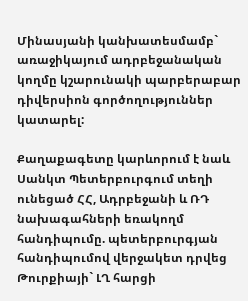Մինասյանի կանխատեսմամբ` առաջիկայում ադրբեջանական կողմը կշարունակի պարբերաբար դիվերսիոն գործողություններ կատարել:

Քաղաքագետը կարևորում է նաև Սանկտ Պետերբուրգում տեղի ունեցած ՀՀ, Ադրբեջանի և ՌԴ նախագահների եռակողմ հանդիպումը. պետերբուրգյան  հանդիպումով վերջակետ դրվեց  Թուրքիայի` ԼՂ հարցի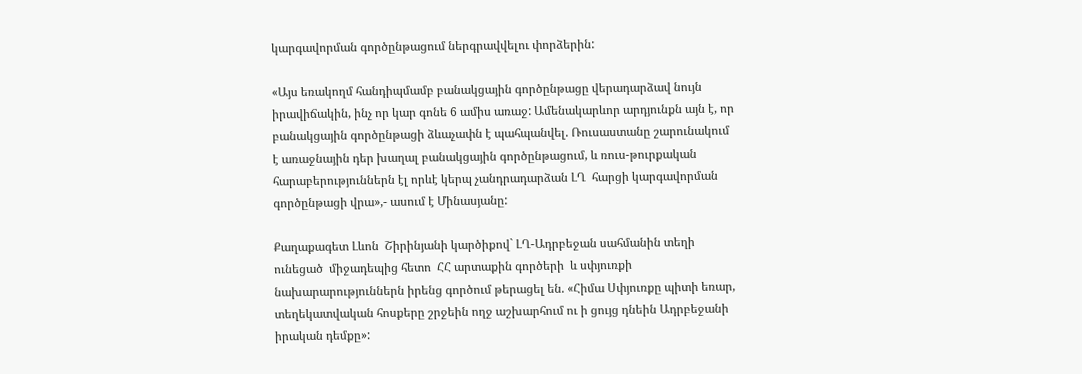կարգավորման գործընթացում ներգրավվելու փորձերին:

«Այս եռակողմ հանդիպմամբ բանակցային գործընթացը վերադարձավ նույն իրավիճակին, ինչ որ կար գոնե 6 ամիս առաջ: Ամենակարևոր արդյունքն այն է, որ բանակցային գործընթացի ձևաչափն է պահպանվել. Ռուսաստանը շարունակում  է առաջնային դեր խաղալ բանակցային գործընթացում, և ռուս-թուրքական հարաբերություններն էլ որևէ կերպ չանդրադարձան ԼՂ  հարցի կարգավորման գործընթացի վրա»,- ասում է Մինասյանը:

Քաղաքագետ Լևոն  Շիրինյանի կարծիքով` ԼՂ-Ադրբեջան սահմանին տեղի ունեցած  միջադեպից հետո  ՀՀ արտաքին գործերի  և սփյուռքի նախարարություններն իրենց գործում թերացել են. «Հիմա Սփյուռքը պիտի եռար, տեղեկատվական հոսքերը շրջեին ողջ աշխարհում ու ի ցույց դնեին Ադրբեջանի իրական դեմքը»: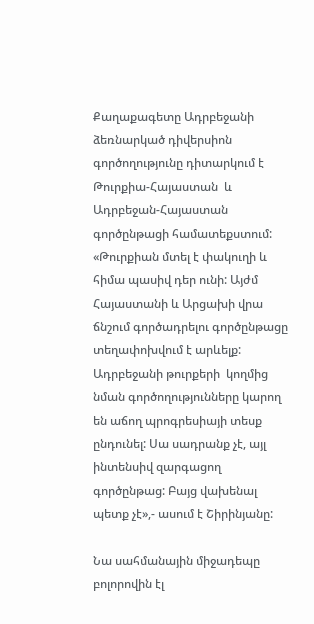Քաղաքագետը Ադրբեջանի ձեռնարկած դիվերսիոն գործողությունը դիտարկում է  Թուրքիա-Հայաստան  և Ադրբեջան-Հայաստան գործընթացի համատեքստում: «Թուրքիան մտել է փակուղի և հիմա պասիվ դեր ունի: Այժմ  Հայաստանի և Արցախի վրա ճնշում գործադրելու գործընթացը տեղափոխվում է արևելք: Ադրբեջանի թուրքերի  կողմից նման գործողությունները կարող են աճող պրոգրեսիայի տեսք ընդունել: Սա սադրանք չէ, այլ ինտենսիվ զարգացող գործընթաց: Բայց վախենալ պետք չէ»,- ասում է Շիրինյանը:

Նա սահմանային միջադեպը բոլորովին էլ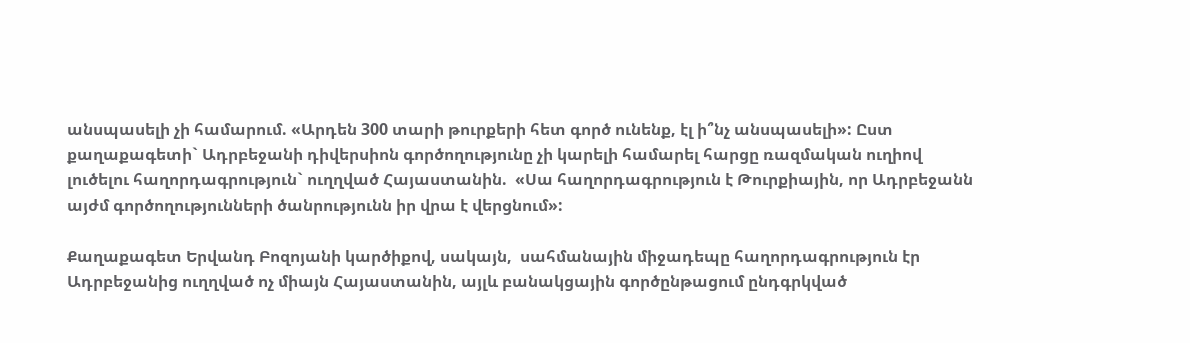անսպասելի չի համարում. «Արդեն 300 տարի թուրքերի հետ գործ ունենք, էլ ի՞նչ անսպասելի»: Ըստ քաղաքագետի` Ադրբեջանի դիվերսիոն գործողությունը չի կարելի համարել հարցը ռազմական ուղիով լուծելու հաղորդագրություն` ուղղված Հայաստանին.  «Սա հաղորդագրություն է Թուրքիային, որ Ադրբեջանն այժմ գործողությունների ծանրությունն իր վրա է վերցնում»:

Քաղաքագետ Երվանդ Բոզոյանի կարծիքով, սակայն,  սահմանային միջադեպը հաղորդագրություն էր Ադրբեջանից ուղղված ոչ միայն Հայաստանին, այլև բանակցային գործընթացում ընդգրկված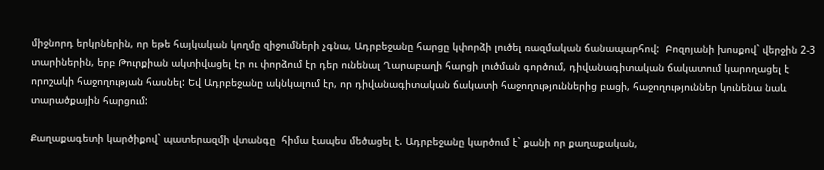միջնորդ երկրներին, որ եթե հայկական կողմը զիջումների չգնա, Ադրբեջանը հարցը կփորձի լուծել ռազմական ճանապարհով:  Բոզոյանի խոսքով` վերջին 2-3 տարիներին, երբ Թուրքիան ակտիվացել էր ու փորձում էր դեր ունենալ Ղարաբաղի հարցի լուծման գործում, դիվանագիտական ճակատում կարողացել է որոշակի հաջողության հասնել: Եվ Ադրբեջանը ակնկալում էր, որ դիվանագիտական ճակատի հաջողություններից բացի, հաջողություններ կունենա նաև տարածքային հարցում:

Քաղաքագետի կարծիքով` պատերազմի վտանգը  հիմա էապես մեծացել է. Ադրբեջանը կարծում է` քանի որ քաղաքական,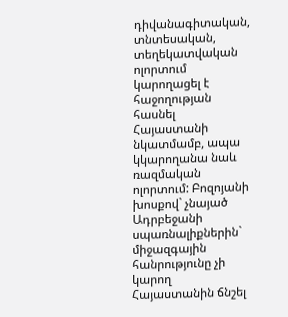դիվանագիտական, տնտեսական, տեղեկատվական ոլորտում կարողացել է հաջողության հասնել Հայաստանի նկատմամբ, ապա կկարողանա նաև ռազմական ոլորտում: Բոզոյանի խոսքով` չնայած Ադրբեջանի սպառնալիքներին` միջազգային հանրությունը չի կարող Հայաստանին ճնշել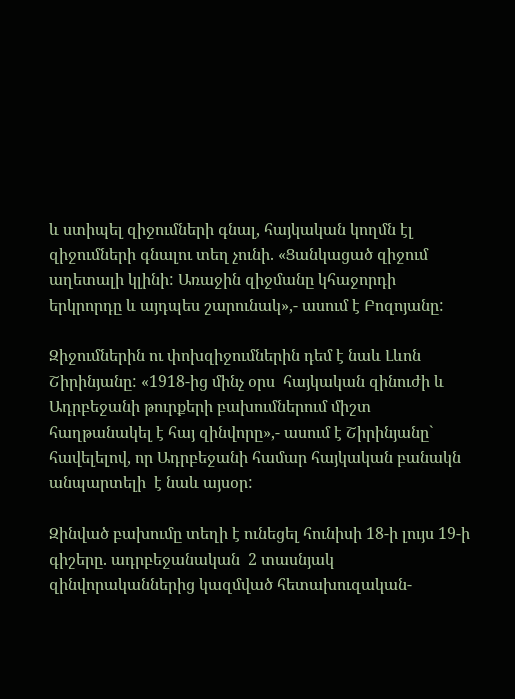և ստիպել զիջումների գնալ, հայկական կողմն էլ զիջումների գնալու տեղ չունի. «Ցանկացած զիջում աղետալի կլինի: Առաջին զիջմանը կհաջորդի երկրորդը և այդպես շարունակ»,- ասում է Բոզոյանը:

Զիջումներին ու փոխզիջումներին դեմ է նաև Լևոն Շիրինյանը: «1918-ից մինչ օրս  հայկական զինուժի և Ադրբեջանի թուրքերի բախումներում միշտ հաղթանակել է հայ զինվորը»,- ասում է Շիրինյանը` հավելելով, որ Ադրբեջանի համար հայկական բանակն անպարտելի  է նաև այսօր:

Զինված բախումը տեղի է ունեցել հունիսի 18-ի լույս 19-ի գիշերը. ադրբեջանական  2 տասնյակ զինվորականներից կազմված հետախուզական-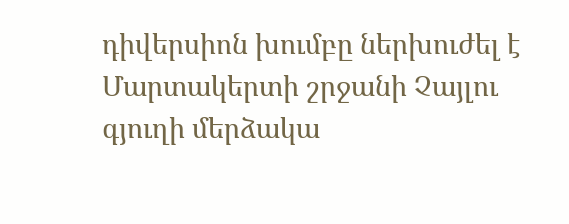դիվերսիոն խումբը ներխուժել է Մարտակերտի շրջանի Չայլու գյուղի մերձակա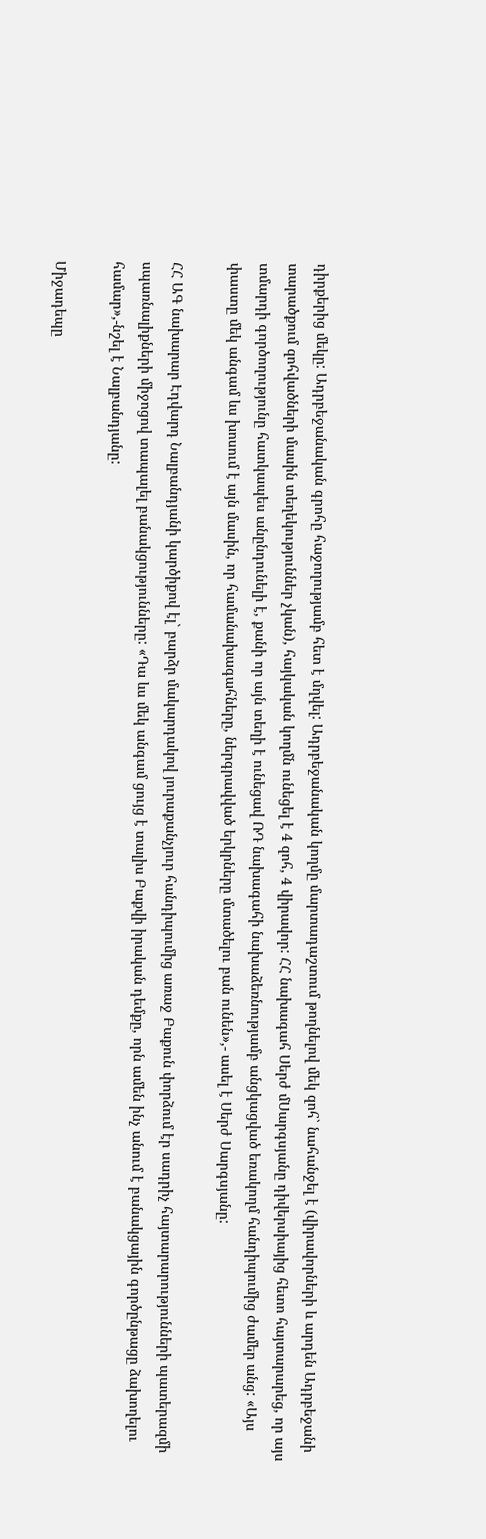դիրքերից մեկը: Ադրբեջանական գրոհը հաջողությամբ հետ է մղվել: Ադրբեջանական կողմը մարտադաշտում թողնելով մեկ զոհ` նահանջել է (վիրավորների և արդեն Ադրբեջանի տարածքում զոհվածների մասին տեղեկություններ չկան), հայկական կողմն ունեցել է 4 զոհ, 4 վիրավոր: ՀՀ նախագահ Սերժ մՍարգսյանը դիվերսիայից հետո հայտարարեց, որ այս տմարդի գործողությունը հատկապես անընդունելի է, քանի որ այն տեղի է ունեցավ ՌԴ նախագահի նախաձեռնությամբ անցկացված եռակողմ հանդիպումից ժամեր անց: «Այս փաստը մեկ անգամ ևս խոսում է այն մասին, որ համանախագահները, ներգրավված երկրները մտածելու բան ունեն»,- ասել է Սերժ Սարգսյանը:

ՀՀ ԱԳ նախարար Էդվարդ Նալբանդյանի կարծիքով էլ` բարձր մակարդակով յուրաքանչյուր հանդիպումից առաջ Բաքուն փորձում էր սադրիչ հայտարարությունների պատերազմի սպառնալիքների միջոցով տապալել բանակցությունները: «Դա ևս մեկ անգամ ցույց է տալիս Բաքվի իրական դեմքը, որն ամեն ինչ անում է բանակցային գործընթացը ձախողելու համար»,-նշել է Նալբանդյանը:

Միջադեպը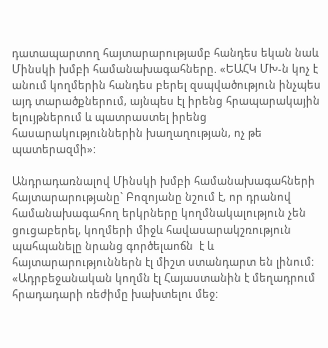դատապարտող հայտարարությամբ հանդես եկան նաև Մինսկի խմբի համանախագահները. «ԵԱՀԿ ՄԽ-ն կոչ է  անում կողմերին հանդես բերել զսպվածություն ինչպես այդ տարածքներում, այնպես էլ իրենց հրապարակային ելույթներում և պատրաստել իրենց հասարակություններին խաղաղության, ոչ թե պատերազմի»:

Անդրադառնալով Մինսկի խմբի համանախագահների հայտարարությանը` Բոզոյանը նշում է, որ դրանով համանախագահող երկրները կողմնակալություն չեն ցուցաբերել, կողմերի միջև հավասարակշռություն պահպանելը նրանց գործելաոճն  է և հայտարարություններն էլ միշտ ստանդարտ են լինում: «Ադրբեջանական կողմն էլ Հայաստանին է մեղադրում հրադադարի ռեժիմը խախտելու մեջ: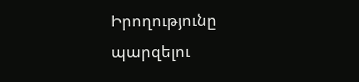Իրողությունը պարզելու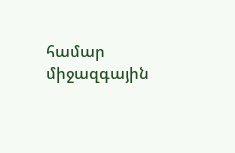համար միջազգային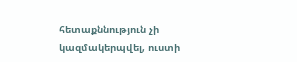հետաքննություն չի կազմակերպվել, ուստի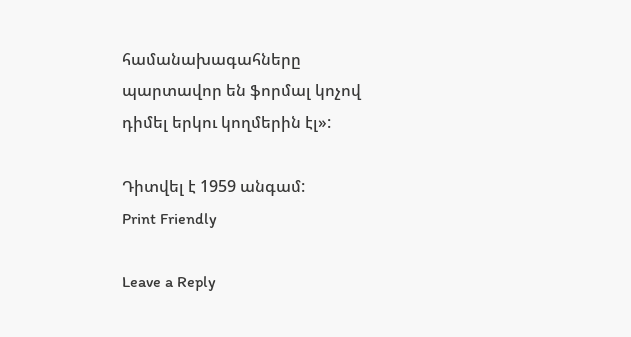համանախագահները պարտավոր են ֆորմալ կոչով դիմել երկու կողմերին էլ»:

Դիտվել է 1959 անգամ:
Print Friendly

Leave a Reply